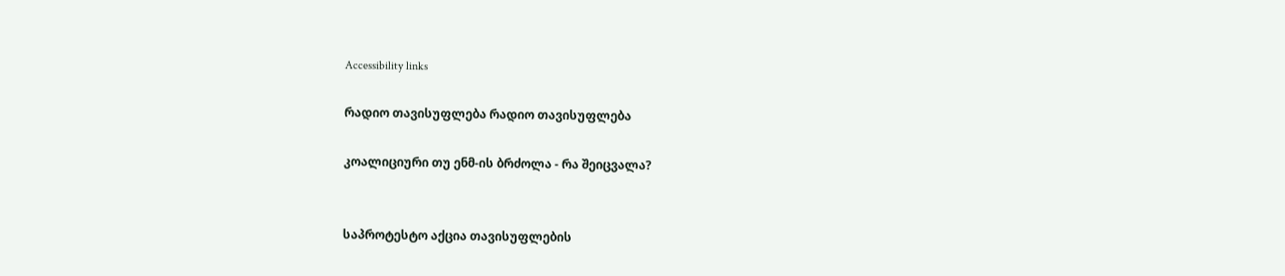Accessibility links

რადიო თავისუფლება რადიო თავისუფლება

კოალიციური თუ ენმ-ის ბრძოლა - რა შეიცვალა?


საპროტესტო აქცია თავისუფლების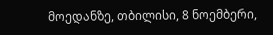მოედანზე, თბილისი, 8 ნოემბერი,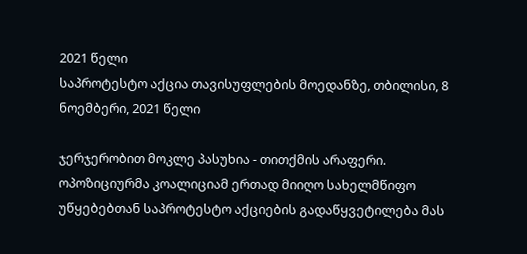2021 წელი
საპროტესტო აქცია თავისუფლების მოედანზე, თბილისი, 8 ნოემბერი, 2021 წელი

ჯერჯერობით მოკლე პასუხია - თითქმის არაფერი. ოპოზიციურმა კოალიციამ ერთად მიიღო სახელმწიფო უწყებებთან საპროტესტო აქციების გადაწყვეტილება მას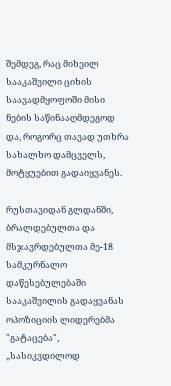შემდეგ, რაც მიხეილ სააკაშვილი ციხის საავადმყოფოში მისი ნების საწინააღმდეგოდ და, როგორც თავად უთხრა სახალხო დამცველს, მოტყუებით გადაიყვანეს.

რუსთავიდან გლდანში, ბრალდებულთა და მსჯავრდებულთა მე-18 სამკურნალო დაწესებულებაში სააკაშვილის გადაყვანას ოპოზიციის ლიდერებმა "გატაცება", „სასიკვდილოდ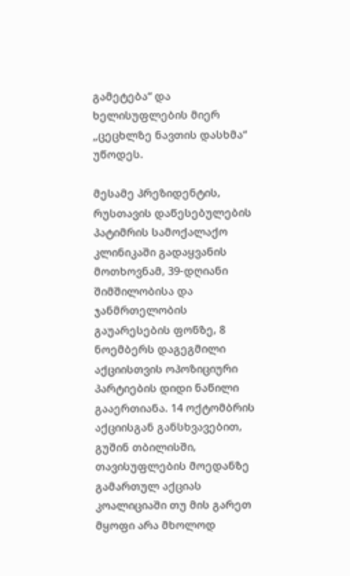გამეტება“ და ხელისუფლების მიერ „ცეცხლზე ნავთის დასხმა“ უწოდეს.

მესამე პრეზიდენტის, რუსთავის დაწესებულების პატიმრის სამოქალაქო კლინიკაში გადაყვანის მოთხოვნამ, 39-დღიანი შიმშილობისა და ჯანმრთელობის გაუარესების ფონზე, 8 ნოემბერს დაგეგმილი აქციისთვის ოპოზიციური პარტიების დიდი ნაწილი გააერთიანა. 14 ოქტომბრის აქციისგან განსხვავებით, გუშინ თბილისში, თავისუფლების მოედანზე გამართულ აქციას კოალიციაში თუ მის გარეთ მყოფი არა მხოლოდ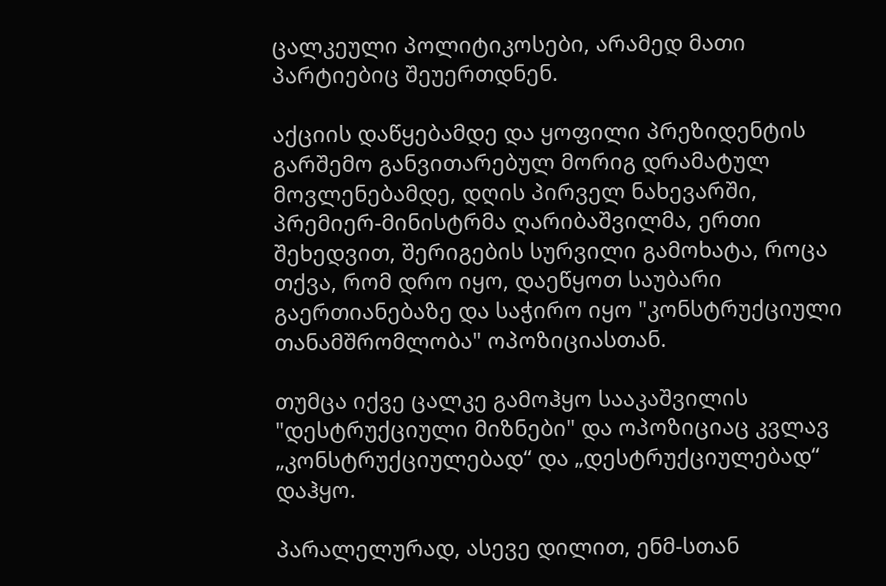ცალკეული პოლიტიკოსები, არამედ მათი პარტიებიც შეუერთდნენ.

აქციის დაწყებამდე და ყოფილი პრეზიდენტის გარშემო განვითარებულ მორიგ დრამატულ მოვლენებამდე, დღის პირველ ნახევარში, პრემიერ-მინისტრმა ღარიბაშვილმა, ერთი შეხედვით, შერიგების სურვილი გამოხატა, როცა თქვა, რომ დრო იყო, დაეწყოთ საუბარი გაერთიანებაზე და საჭირო იყო "კონსტრუქციული თანამშრომლობა" ოპოზიციასთან.

თუმცა იქვე ცალკე გამოჰყო სააკაშვილის "დესტრუქციული მიზნები" და ოპოზიციაც კვლავ „კონსტრუქციულებად“ და „დესტრუქციულებად“ დაჰყო.

პარალელურად, ასევე დილით, ენმ-სთან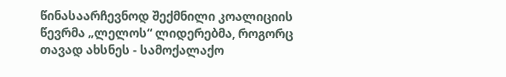წინასაარჩევნოდ შექმნილი კოალიციის წევრმა „ლელოს“ ლიდერებმა, როგორც თავად ახსნეს - სამოქალაქო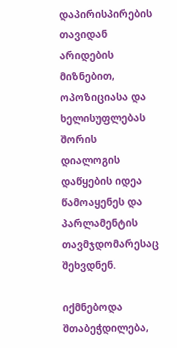დაპირისპირების თავიდან არიდების მიზნებით, ოპოზიციასა და ხელისუფლებას შორის დიალოგის დაწყების იდეა წამოაყენეს და პარლამენტის თავმჯდომარესაც შეხვდნენ.

იქმნებოდა შთაბეჭდილება,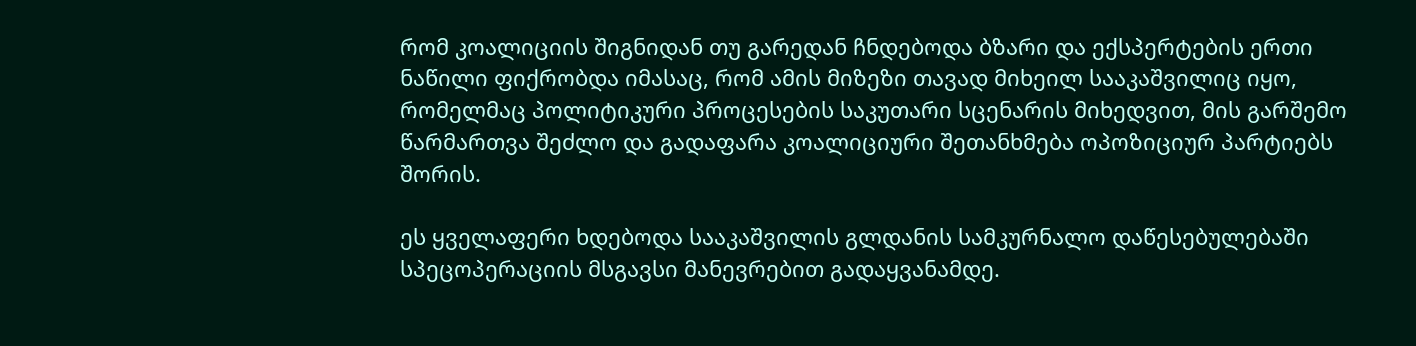რომ კოალიციის შიგნიდან თუ გარედან ჩნდებოდა ბზარი და ექსპერტების ერთი ნაწილი ფიქრობდა იმასაც, რომ ამის მიზეზი თავად მიხეილ სააკაშვილიც იყო, რომელმაც პოლიტიკური პროცესების საკუთარი სცენარის მიხედვით, მის გარშემო წარმართვა შეძლო და გადაფარა კოალიციური შეთანხმება ოპოზიციურ პარტიებს შორის.

ეს ყველაფერი ხდებოდა სააკაშვილის გლდანის სამკურნალო დაწესებულებაში სპეცოპერაციის მსგავსი მანევრებით გადაყვანამდე.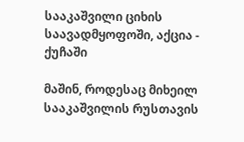სააკაშვილი ციხის საავადმყოფოში, აქცია - ქუჩაში

მაშინ, როდესაც მიხეილ სააკაშვილის რუსთავის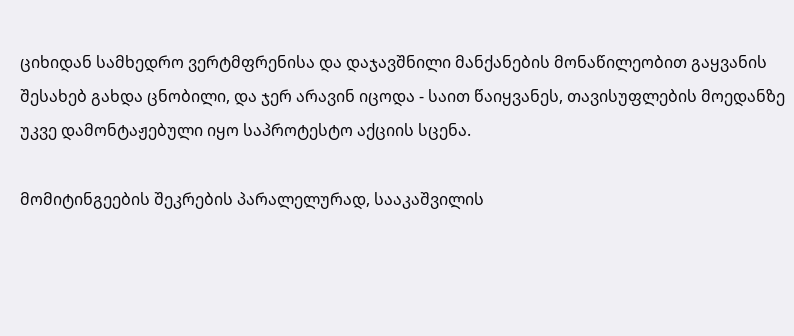ციხიდან სამხედრო ვერტმფრენისა და დაჯავშნილი მანქანების მონაწილეობით გაყვანის შესახებ გახდა ცნობილი, და ჯერ არავინ იცოდა - საით წაიყვანეს, თავისუფლების მოედანზე უკვე დამონტაჟებული იყო საპროტესტო აქციის სცენა.

მომიტინგეების შეკრების პარალელურად, სააკაშვილის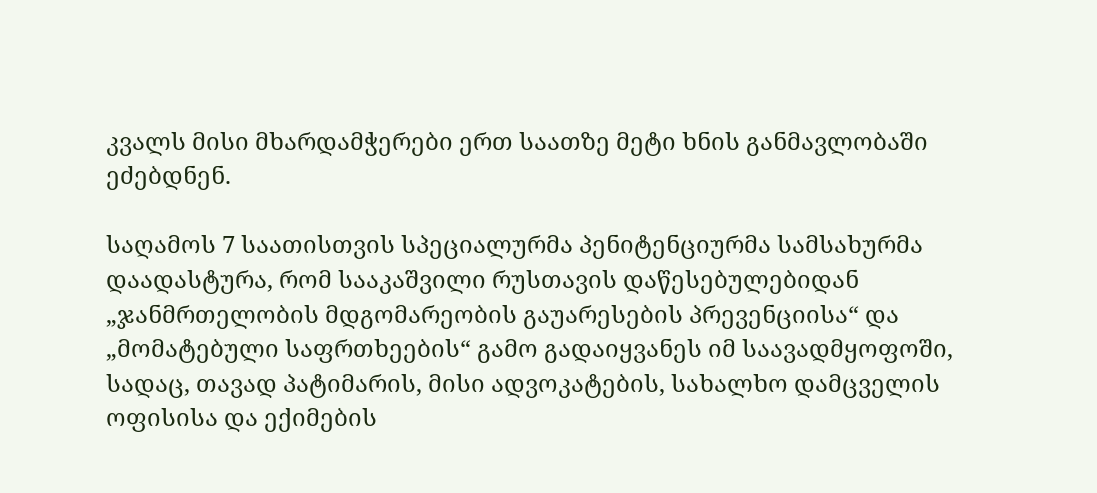კვალს მისი მხარდამჭერები ერთ საათზე მეტი ხნის განმავლობაში ეძებდნენ.

საღამოს 7 საათისთვის სპეციალურმა პენიტენციურმა სამსახურმა დაადასტურა, რომ სააკაშვილი რუსთავის დაწესებულებიდან „ჯანმრთელობის მდგომარეობის გაუარესების პრევენციისა“ და „მომატებული საფრთხეების“ გამო გადაიყვანეს იმ საავადმყოფოში, სადაც, თავად პატიმარის, მისი ადვოკატების, სახალხო დამცველის ოფისისა და ექიმების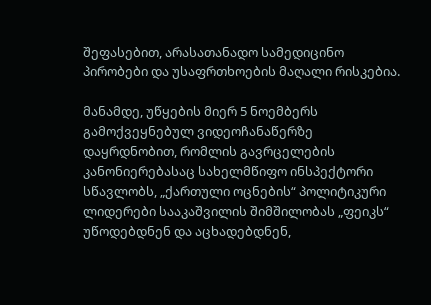შეფასებით, არასათანადო სამედიცინო პირობები და უსაფრთხოების მაღალი რისკებია.

მანამდე, უწყების მიერ 5 ნოემბერს გამოქვეყნებულ ვიდეოჩანაწერზე დაყრდნობით, რომლის გავრცელების კანონიერებასაც სახელმწიფო ინსპექტორი სწავლობს, „ქართული ოცნების“ პოლიტიკური ლიდერები სააკაშვილის შიმშილობას „ფეიკს“ უწოდებდნენ და აცხადებდნენ,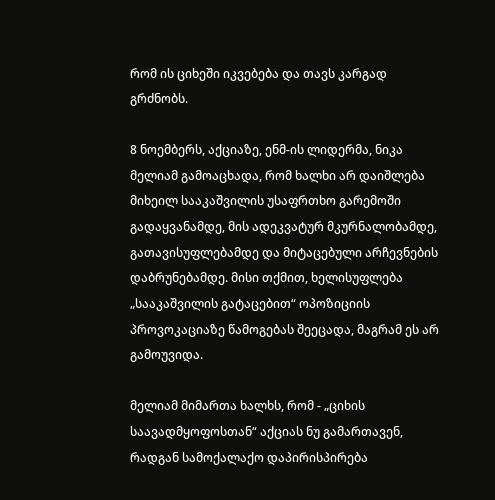რომ ის ციხეში იკვებება და თავს კარგად გრძნობს.

8 ნოემბერს, აქციაზე, ენმ-ის ლიდერმა, ნიკა მელიამ გამოაცხადა, რომ ხალხი არ დაიშლება მიხეილ სააკაშვილის უსაფრთხო გარემოში გადაყვანამდე, მის ადეკვატურ მკურნალობამდე, გათავისუფლებამდე და მიტაცებული არჩევნების დაბრუნებამდე. მისი თქმით, ხელისუფლება „სააკაშვილის გატაცებით“ ოპოზიციის პროვოკაციაზე წამოგებას შეეცადა, მაგრამ ეს არ გამოუვიდა.

მელიამ მიმართა ხალხს, რომ - „ციხის საავადმყოფოსთან“ აქციას ნუ გამართავენ, რადგან სამოქალაქო დაპირისპირება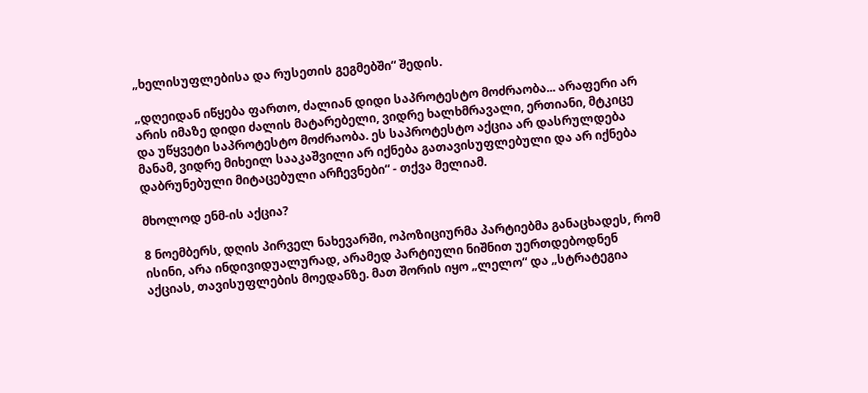„ხელისუფლებისა და რუსეთის გეგმებში“ შედის.

„დღეიდან იწყება ფართო, ძალიან დიდი საპროტესტო მოძრაობა... არაფერი არ არის იმაზე დიდი ძალის მატარებელი, ვიდრე ხალხმრავალი, ერთიანი, მტკიცე და უწყვეტი საპროტესტო მოძრაობა. ეს საპროტესტო აქცია არ დასრულდება მანამ, ვიდრე მიხეილ სააკაშვილი არ იქნება გათავისუფლებული და არ იქნება დაბრუნებული მიტაცებული არჩევნები“ - თქვა მელიამ.

მხოლოდ ენმ-ის აქცია?

8 ნოემბერს, დღის პირველ ნახევარში, ოპოზიციურმა პარტიებმა განაცხადეს, რომ ისინი, არა ინდივიდუალურად, არამედ პარტიული ნიშნით უერთდებოდნენ აქციას, თავისუფლების მოედანზე. მათ შორის იყო „ლელო“ და „სტრატეგია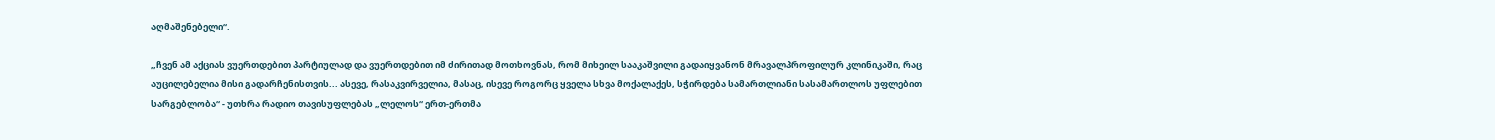აღმაშენებელი“.

„ჩვენ ამ აქციას ვუერთდებით პარტიულად და ვუერთდებით იმ ძირითად მოთხოვნას, რომ მიხეილ სააკაშვილი გადაიყვანონ მრავალპროფილურ კლინიკაში, რაც აუცილებელია მისი გადარჩენისთვის... ასევე, რასაკვირველია, მასაც, ისევე როგორც ყველა სხვა მოქალაქეს, სჭირდება სამართლიანი სასამართლოს უფლებით სარგებლობა“ - უთხრა რადიო თავისუფლებას „ლელოს“ ერთ-ერთმა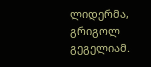ლიდერმა, გრიგოლ გეგელიამ.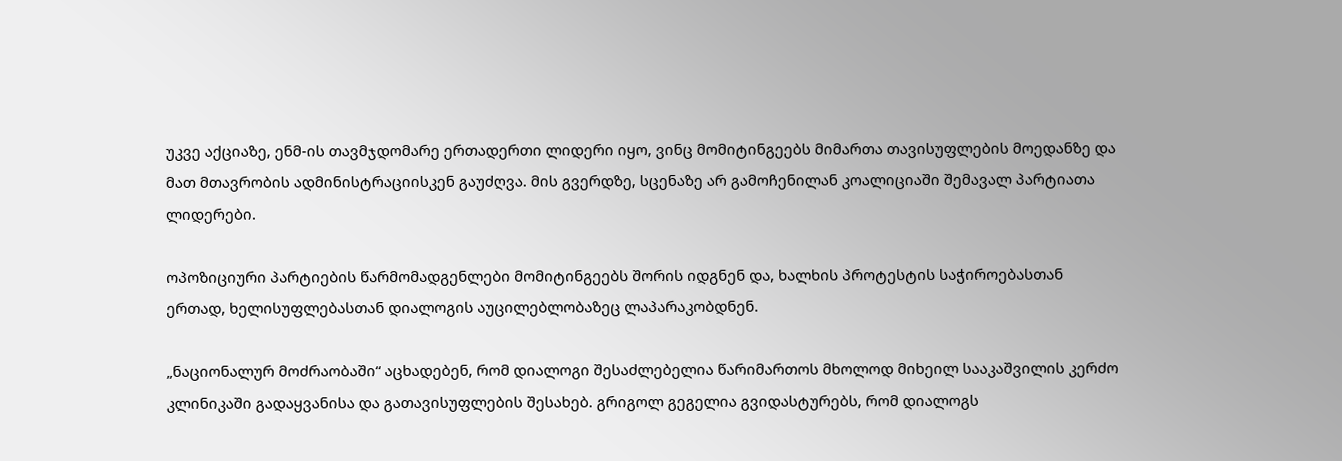უკვე აქციაზე, ენმ-ის თავმჯდომარე ერთადერთი ლიდერი იყო, ვინც მომიტინგეებს მიმართა თავისუფლების მოედანზე და მათ მთავრობის ადმინისტრაციისკენ გაუძღვა. მის გვერდზე, სცენაზე არ გამოჩენილან კოალიციაში შემავალ პარტიათა ლიდერები.

ოპოზიციური პარტიების წარმომადგენლები მომიტინგეებს შორის იდგნენ და, ხალხის პროტესტის საჭიროებასთან ერთად, ხელისუფლებასთან დიალოგის აუცილებლობაზეც ლაპარაკობდნენ.

„ნაციონალურ მოძრაობაში“ აცხადებენ, რომ დიალოგი შესაძლებელია წარიმართოს მხოლოდ მიხეილ სააკაშვილის კერძო კლინიკაში გადაყვანისა და გათავისუფლების შესახებ. გრიგოლ გეგელია გვიდასტურებს, რომ დიალოგს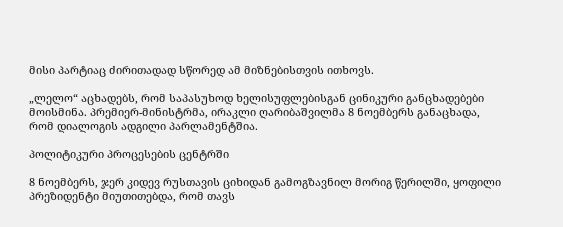მისი პარტიაც ძირითადად სწორედ ამ მიზნებისთვის ითხოვს.

„ლელო“ აცხადებს, რომ საპასუხოდ ხელისუფლებისგან ცინიკური განცხადებები მოისმინა. პრემიერ-მინისტრმა, ირაკლი ღარიბაშვილმა 8 ნოემბერს განაცხადა, რომ დიალოგის ადგილი პარლამენტშია.

პოლიტიკური პროცესების ცენტრში

8 ნოემბერს, ჯერ კიდევ რუსთავის ციხიდან გამოგზავნილ მორიგ წერილში, ყოფილი პრეზიდენტი მიუთითებდა, რომ თავს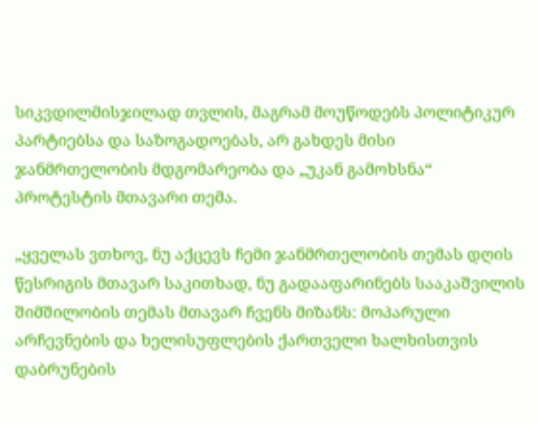სიკვდილმისჯილად თვლის, მაგრამ მოუწოდებს პოლიტიკურ პარტიებსა და საზოგადოებას, არ გახდეს მისი ჯანმრთელობის მდგომარეობა და „უკან გამოხსნა“ პროტესტის მთავარი თემა.

„ყველას ვთხოვ, ნუ აქცევს ჩემი ჯანმრთელობის თემას დღის წესრიგის მთავარ საკითხად, ნუ გადააფარინებს სააკაშვილის შიმშილობის თემას მთავარ ჩვენს მიზანს: მოპარული არჩევნების და ხელისუფლების ქართველი ხალხისთვის დაბრუნების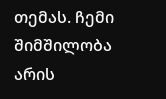თემას. ჩემი შიმშილობა არის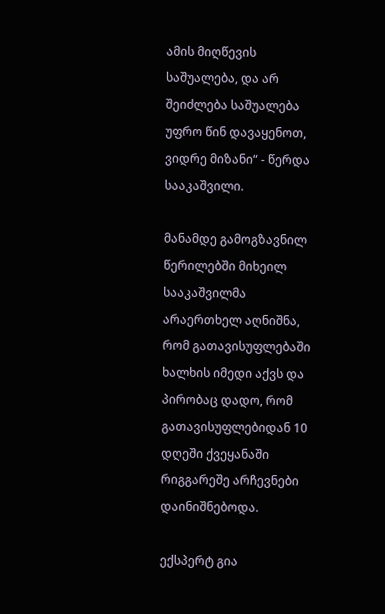ამის მიღწევის საშუალება, და არ შეიძლება საშუალება უფრო წინ დავაყენოთ, ვიდრე მიზანი“ - წერდა სააკაშვილი.

მანამდე გამოგზავნილ წერილებში მიხეილ სააკაშვილმა არაერთხელ აღნიშნა, რომ გათავისუფლებაში ხალხის იმედი აქვს და პირობაც დადო, რომ გათავისუფლებიდან 10 დღეში ქვეყანაში რიგგარეშე არჩევნები დაინიშნებოდა.

ექსპერტ გია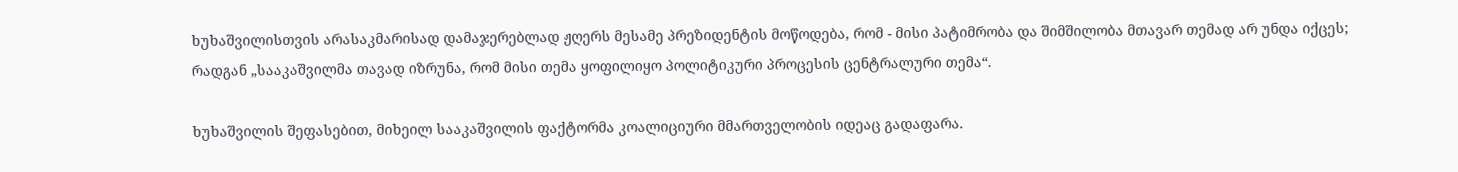ხუხაშვილისთვის არასაკმარისად დამაჯერებლად ჟღერს მესამე პრეზიდენტის მოწოდება, რომ - მისი პატიმრობა და შიმშილობა მთავარ თემად არ უნდა იქცეს; რადგან „სააკაშვილმა თავად იზრუნა, რომ მისი თემა ყოფილიყო პოლიტიკური პროცესის ცენტრალური თემა“.

ხუხაშვილის შეფასებით, მიხეილ სააკაშვილის ფაქტორმა კოალიციური მმართველობის იდეაც გადაფარა.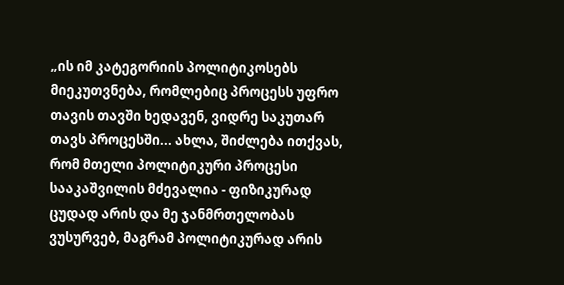„ის იმ კატეგორიის პოლიტიკოსებს მიეკუთვნება, რომლებიც პროცესს უფრო თავის თავში ხედავენ, ვიდრე საკუთარ თავს პროცესში... ახლა, შიძლება ითქვას, რომ მთელი პოლიტიკური პროცესი სააკაშვილის მძევალია - ფიზიკურად ცუდად არის და მე ჯანმრთელობას ვუსურვებ, მაგრამ პოლიტიკურად არის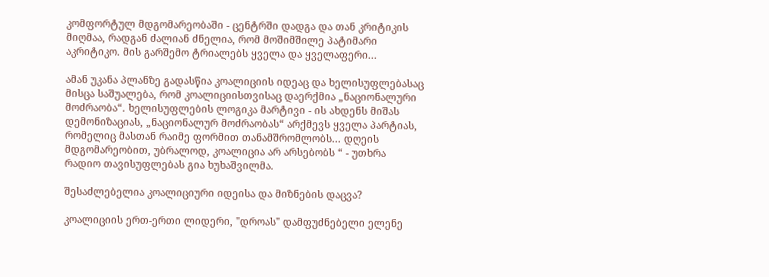კომფორტულ მდგომარეობაში - ცენტრში დადგა და თან კრიტიკის მიღმაა, რადგან ძალიან ძნელია, რომ მოშიმშილე პატიმარი აკრიტიკო. მის გარშემო ტრიალებს ყველა და ყველაფერი...

ამან უკანა პლანზე გადასწია კოალიციის იდეაც და ხელისუფლებასაც მისცა საშუალება, რომ კოალიციისთვისაც დაერქმია „ნაციონალური მოძრაობა“. ხელისუფლების ლოგიკა მარტივი - ის ახდენს მიშას დემონიზაციას, „ნაციონალურ მოძრაობას“ არქმევს ყველა პარტიას, რომელიც მასთან რაიმე ფორმით თანამშრომლობს... დღეის მდგომარეობით, უბრალოდ, კოალიცია არ არსებობს “ - უთხრა რადიო თავისუფლებას გია ხუხაშვილმა.

შესაძლებელია კოალიციური იდეისა და მიზნების დაცვა?

კოალიციის ერთ-ერთი ლიდერი, "დროას" დამფუძნებელი ელენე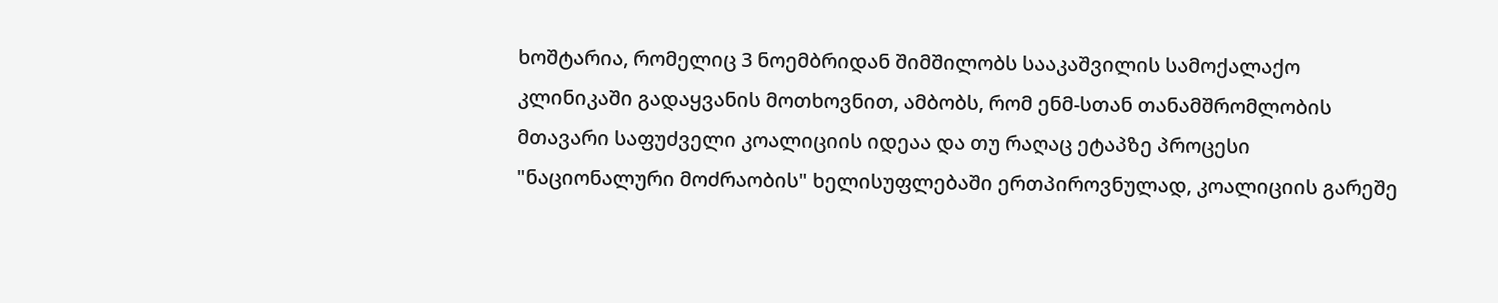ხოშტარია, რომელიც 3 ნოემბრიდან შიმშილობს სააკაშვილის სამოქალაქო კლინიკაში გადაყვანის მოთხოვნით, ამბობს, რომ ენმ-სთან თანამშრომლობის მთავარი საფუძველი კოალიციის იდეაა და თუ რაღაც ეტაპზე პროცესი "ნაციონალური მოძრაობის" ხელისუფლებაში ერთპიროვნულად, კოალიციის გარეშე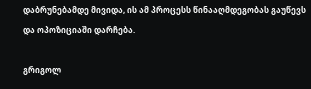დაბრუნებამდე მივიდა, ის ამ პროცესს წინააღმდეგობას გაუწევს და ოპოზიციაში დარჩება.

გრიგოლ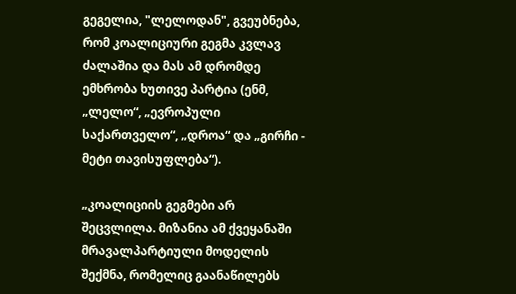გეგელია, "ლელოდან", გვეუბნება, რომ კოალიციური გეგმა კვლავ ძალაშია და მას ამ დრომდე ემხრობა ხუთივე პარტია (ენმ, „ლელო“, „ევროპული საქართველო“, „დროა“ და „გირჩი - მეტი თავისუფლება“).

„კოალიციის გეგმები არ შეცვლილა. მიზანია ამ ქვეყანაში მრავალპარტიული მოდელის შექმნა, რომელიც გაანაწილებს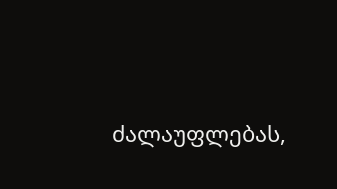ძალაუფლებას,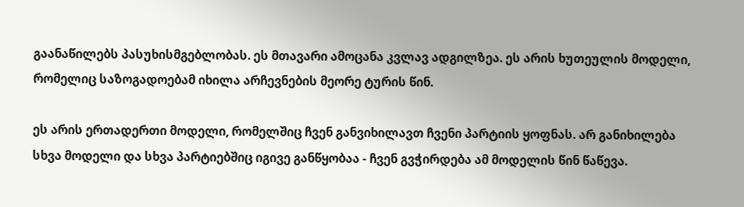გაანაწილებს პასუხისმგებლობას. ეს მთავარი ამოცანა კვლავ ადგილზეა. ეს არის ხუთეულის მოდელი, რომელიც საზოგადოებამ იხილა არჩევნების მეორე ტურის წინ.

ეს არის ერთადერთი მოდელი, რომელშიც ჩვენ განვიხილავთ ჩვენი პარტიის ყოფნას. არ განიხილება სხვა მოდელი და სხვა პარტიებშიც იგივე განწყობაა - ჩვენ გვჭირდება ამ მოდელის წინ წაწევა.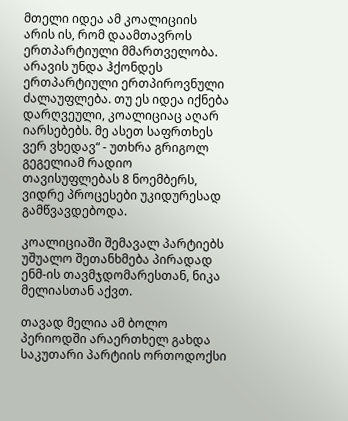მთელი იდეა ამ კოალიციის არის ის, რომ დაამთავროს ერთპარტიული მმართველობა. არავის უნდა ჰქონდეს ერთპარტიული ერთპიროვნული ძალაუფლება. თუ ეს იდეა იქნება დარღვეული, კოალიციაც აღარ იარსებებს. მე ასეთ საფრთხეს ვერ ვხედავ“ - უთხრა გრიგოლ გეგელიამ რადიო თავისუფლებას 8 ნოემბერს, ვიდრე პროცესები უკიდურესად გამწვავდებოდა.

კოალიციაში შემავალ პარტიებს უშუალო შეთანხმება პირადად ენმ-ის თავმჯდომარესთან, ნიკა მელიასთან აქვთ.

თავად მელია ამ ბოლო პერიოდში არაერთხელ გახდა საკუთარი პარტიის ორთოდოქსი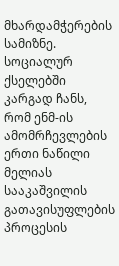მხარდამჭერების სამიზნე. სოციალურ ქსელებში კარგად ჩანს, რომ ენმ-ის ამომრჩევლების ერთი ნაწილი მელიას სააკაშვილის გათავისუფლების პროცესის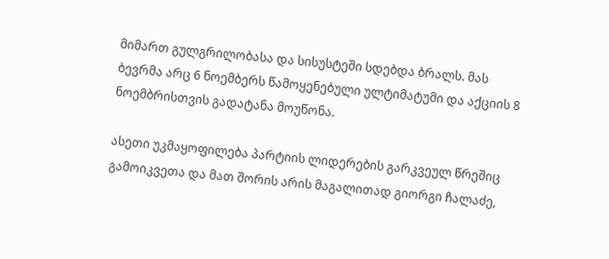მიმართ გულგრილობასა და სისუსტეში სდებდა ბრალს. მას ბევრმა არც 6 ნოემბერს წამოყენებული ულტიმატუმი და აქციის 8 ნოემბრისთვის გადატანა მოუწონა.

ასეთი უკმაყოფილება პარტიის ლიდერების გარკვეულ წრეშიც გამოიკვეთა და მათ შორის არის მაგალითად გიორგი ჩალაძე,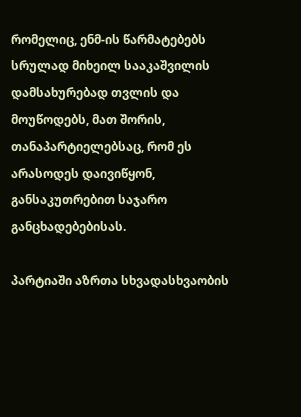რომელიც, ენმ-ის წარმატებებს სრულად მიხეილ სააკაშვილის დამსახურებად თვლის და მოუწოდებს, მათ შორის, თანაპარტიელებსაც, რომ ეს არასოდეს დაივიწყონ, განსაკუთრებით საჯარო განცხადებებისას.

პარტიაში აზრთა სხვადასხვაობის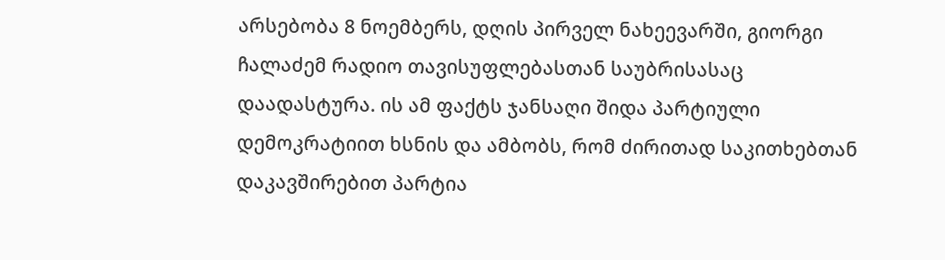არსებობა 8 ნოემბერს, დღის პირველ ნახეევარში, გიორგი ჩალაძემ რადიო თავისუფლებასთან საუბრისასაც დაადასტურა. ის ამ ფაქტს ჯანსაღი შიდა პარტიული დემოკრატიით ხსნის და ამბობს, რომ ძირითად საკითხებთან დაკავშირებით პარტია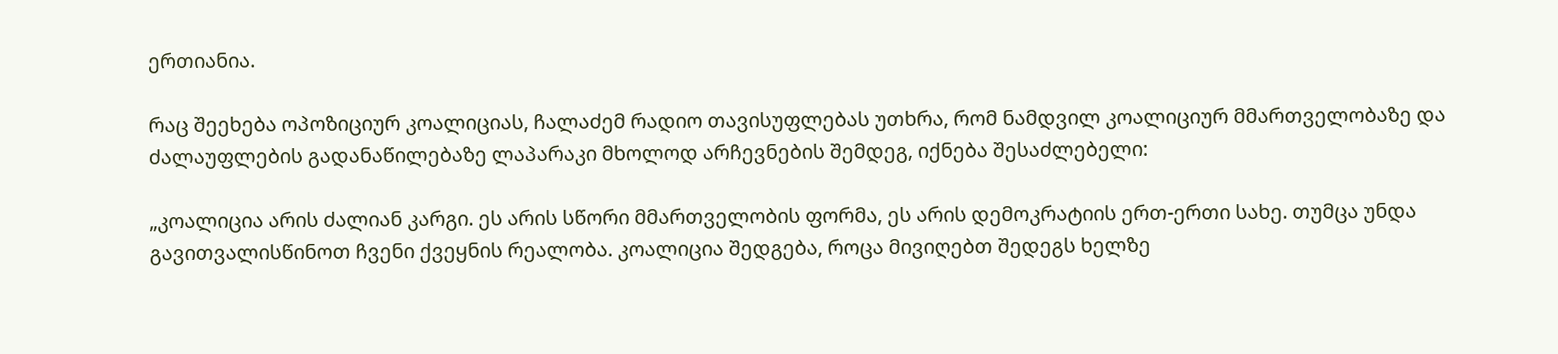ერთიანია.

რაც შეეხება ოპოზიციურ კოალიციას, ჩალაძემ რადიო თავისუფლებას უთხრა, რომ ნამდვილ კოალიციურ მმართველობაზე და ძალაუფლების გადანაწილებაზე ლაპარაკი მხოლოდ არჩევნების შემდეგ, იქნება შესაძლებელი:

„კოალიცია არის ძალიან კარგი. ეს არის სწორი მმართველობის ფორმა, ეს არის დემოკრატიის ერთ-ერთი სახე. თუმცა უნდა გავითვალისწინოთ ჩვენი ქვეყნის რეალობა. კოალიცია შედგება, როცა მივიღებთ შედეგს ხელზე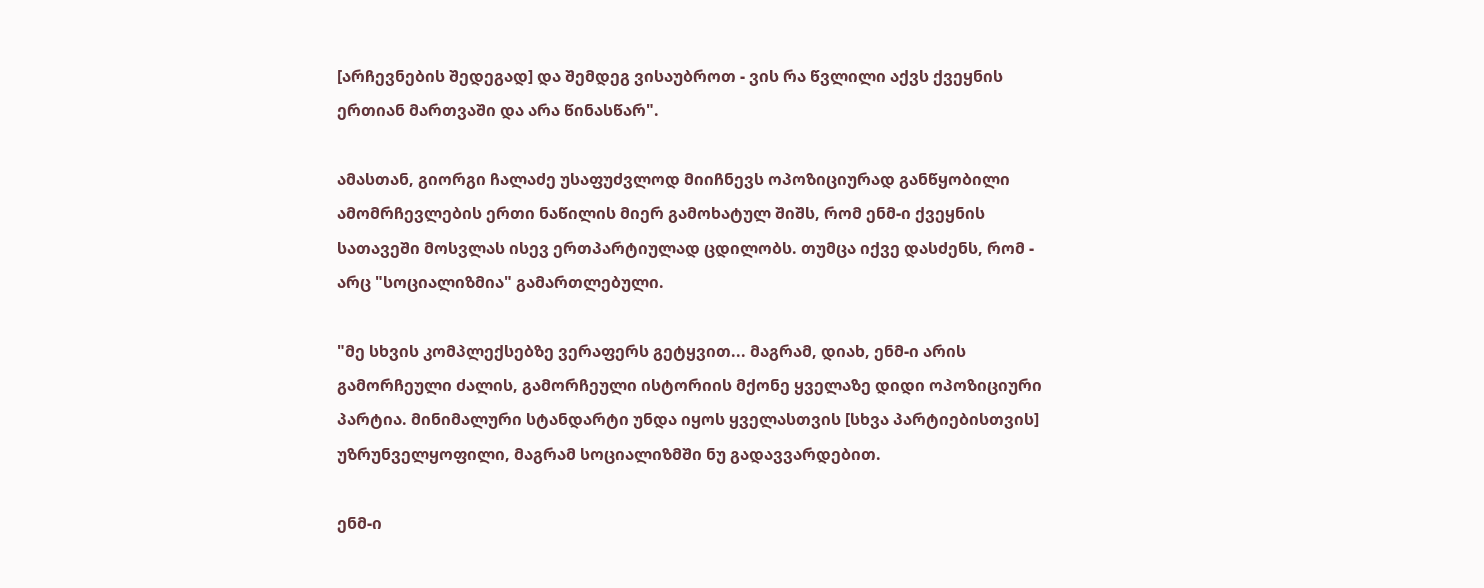[არჩევნების შედეგად] და შემდეგ ვისაუბროთ - ვის რა წვლილი აქვს ქვეყნის ერთიან მართვაში და არა წინასწარ".

ამასთან, გიორგი ჩალაძე უსაფუძვლოდ მიიჩნევს ოპოზიციურად განწყობილი ამომრჩევლების ერთი ნაწილის მიერ გამოხატულ შიშს, რომ ენმ-ი ქვეყნის სათავეში მოსვლას ისევ ერთპარტიულად ცდილობს. თუმცა იქვე დასძენს, რომ - არც "სოციალიზმია" გამართლებული.

"მე სხვის კომპლექსებზე ვერაფერს გეტყვით... მაგრამ, დიახ, ენმ-ი არის გამორჩეული ძალის, გამორჩეული ისტორიის მქონე ყველაზე დიდი ოპოზიციური პარტია. მინიმალური სტანდარტი უნდა იყოს ყველასთვის [სხვა პარტიებისთვის] უზრუნველყოფილი, მაგრამ სოციალიზმში ნუ გადავვარდებით.

ენმ-ი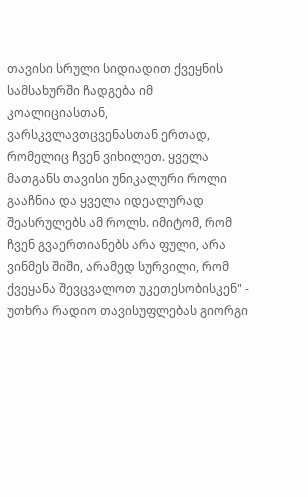თავისი სრული სიდიადით ქვეყნის სამსახურში ჩადგება იმ კოალიციასთან, ვარსკვლავთცვენასთან ერთად, რომელიც ჩვენ ვიხილეთ. ყველა მათგანს თავისი უნიკალური როლი გააჩნია და ყველა იდეალურად შეასრულებს ამ როლს. იმიტომ, რომ ჩვენ გვაერთიანებს არა ფული, არა ვინმეს შიში, არამედ სურვილი, რომ ქვეყანა შევცვალოთ უკეთესობისკენ" - უთხრა რადიო თავისუფლებას გიორგი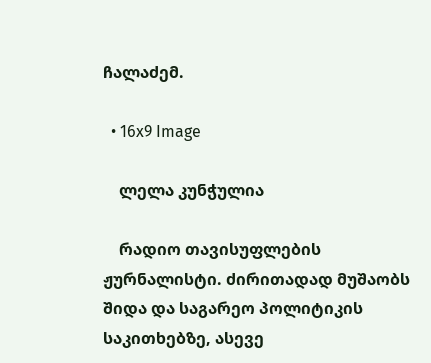ჩალაძემ.

  • 16x9 Image

    ლელა კუნჭულია

    რადიო თავისუფლების ჟურნალისტი. ძირითადად მუშაობს შიდა და საგარეო პოლიტიკის საკითხებზე, ასევე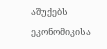აშუქებს ეკონომიკისა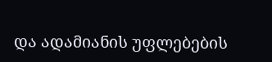და ადამიანის უფლებების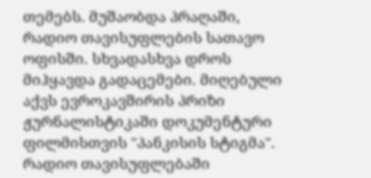თემებს. მუშაობდა პრაღაში, რადიო თავისუფლების სათავო ოფისში. სხვადასხვა დროს მიჰყავდა გადაცემები. მიღებული აქვს ევროკავშირის პრიზი ჟურნალისტიკაში დოკუმენტური ფილმისთვის "პანკისის სტიგმა".  რადიო თავისუფლებაში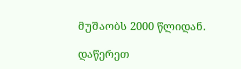მუშაობს 2000 წლიდან.

დაწერეთ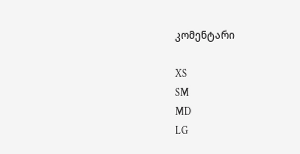კომენტარი

XS
SM
MD
LG